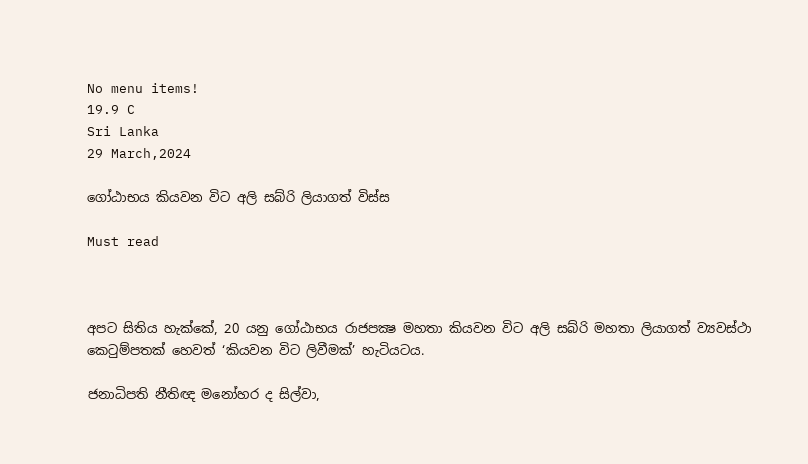No menu items!
19.9 C
Sri Lanka
29 March,2024

ගෝඨාභය කියවන විට අලි සබ්රි ලියාගත් විස්ස

Must read



අපට සිතිය හැක්කේ, 20 යනු ගෝඨාභය රාජපක්‍ෂ මහතා කියවන විට අලි සබ්රි මහතා ලියාගත් ව්‍යවස්ථා කෙටුම්පතක් හෙවත් ‘කියවන විට ලිවීමක්’ හැටියටය.

ජනාධිපති නීතිඥ මනෝහර ද සිල්වා,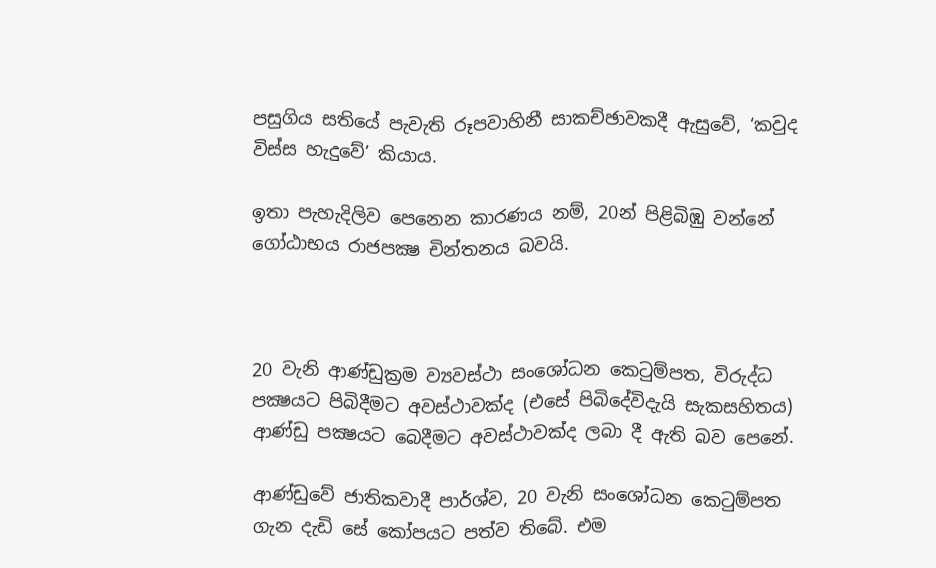පසුගිය සතියේ පැවැති රූපවාහිනී සාකච්ඡාවකදී ඇසුවේ, ‘කවුද විස්ස හැදුවේ’ කියාය.

ඉතා පැහැදිලිව පෙනෙන කාරණය නම්, 20න් පිළිබිඹු වන්නේ ගෝඨාභය රාජපක්‍ෂ චින්තනය බවයි.



20 වැනි ආණ්ඩුක්‍රම ව්‍යවස්ථා සංශෝධන කෙටුම්පත, විරුද්ධ පක්‍ෂයට පිබිදීමට අවස්ථාවක්ද (එසේ පිබිදේවිදැයි සැකසහිතය) ආණ්ඩු පක්‍ෂයට බෙදීමට අවස්ථාවක්ද ලබා දී ඇති බව පෙනේ.

ආණ්ඩුවේ ජාතිකවාදී පාර්ශ්ව, 20 වැනි සංශෝධන කෙටුම්පත ගැන දැඩි සේ කෝපයට පත්ව තිබේ. එම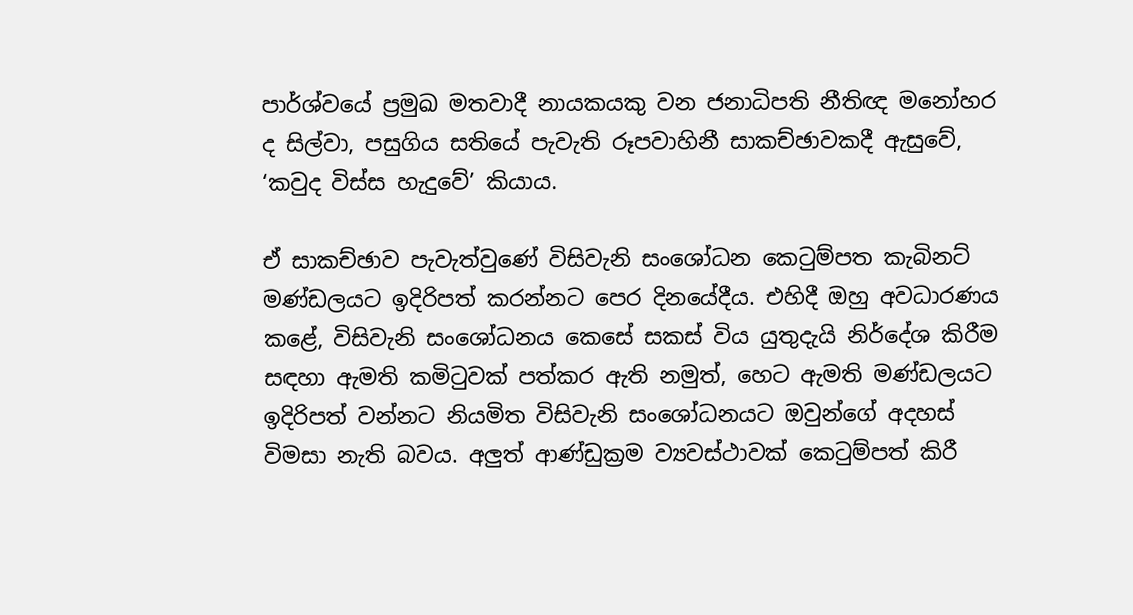පාර්ශ්වයේ ප්‍රමුඛ මතවාදී නායකයකු වන ජනාධිපති නීතිඥ මනෝහර ද සිල්වා, පසුගිය සතියේ පැවැති රූපවාහිනී සාකච්ඡාවකදී ඇසුවේ, ‘කවුද විස්ස හැදුවේ’ කියාය.

ඒ සාකච්ඡාව පැවැත්වුණේ විසිවැනි සංශෝධන කෙටුම්පත කැබිනට් මණ්ඩලයට ඉදිරිපත් කරන්නට පෙර දිනයේදීය. එහිදී ඔහු අවධාරණය කළේ, විසිවැනි සංශෝධනය කෙසේ සකස් විය යුතුදැයි නිර්දේශ කිරීම සඳහා ඇමති කමිටුවක් පත්කර ඇති නමුත්, හෙට ඇමති මණ්ඩලයට ඉදිරිපත් වන්නට නියමිත විසිවැනි සංශෝධනයට ඔවුන්ගේ අදහස් විමසා නැති බවය. අලුත් ආණ්ඩුක්‍රම ව්‍යවස්ථාවක් කෙටුම්පත් කිරී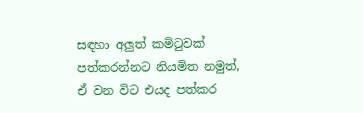සඳහා අලුත් කමිටුවක් පත්කරන්නට නියමිත නමුත්, ඒ වන විට එයද පත්කර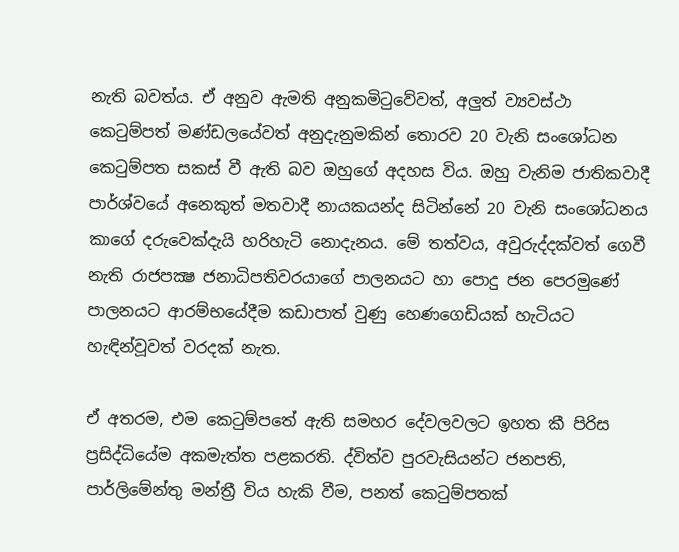නැති බවත්ය. ඒ අනුව ඇමති අනුකමිටුවේවත්, අලුත් ව්‍යවස්ථා කෙටුම්පත් මණ්ඩලයේවත් අනුදැනුමකින් තොරව 20 වැනි සංශෝධන කෙටුම්පත සකස් වී ඇති බව ඔහුගේ අදහස විය. ඔහු වැනිම ජාතිකවාදී පාර්ශ්වයේ අනෙකුත් මතවාදී නායකයන්ද සිටින්නේ 20 වැනි සංශෝධනය කාගේ දරුවෙක්දැයි හරිහැටි නොදැනය. මේ තත්වය, අවුරුද්දක්වත් ගෙවී නැති රාජපක්‍ෂ ජනාධිපතිවරයාගේ පාලනයට හා පොදු ජන පෙරමුණේ පාලනයට ආරම්භයේදීම කඩාපාත් වුණු හෙණගෙඩියක් හැටියට හැඳින්වූවත් වරදක් නැත.

ඒ අතරම, එම කෙටුම්පතේ ඇති සමහර දේවලවලට ඉහත කී පිරිස  ප්‍රසිද්ධියේම අකමැත්ත පළකරති. ද්විත්ව පුරවැසියන්ට ජනපති, පාර්ලිමේන්තු මන්ත්‍රී විය හැකි වීම, පනත් කෙටුම්පතක්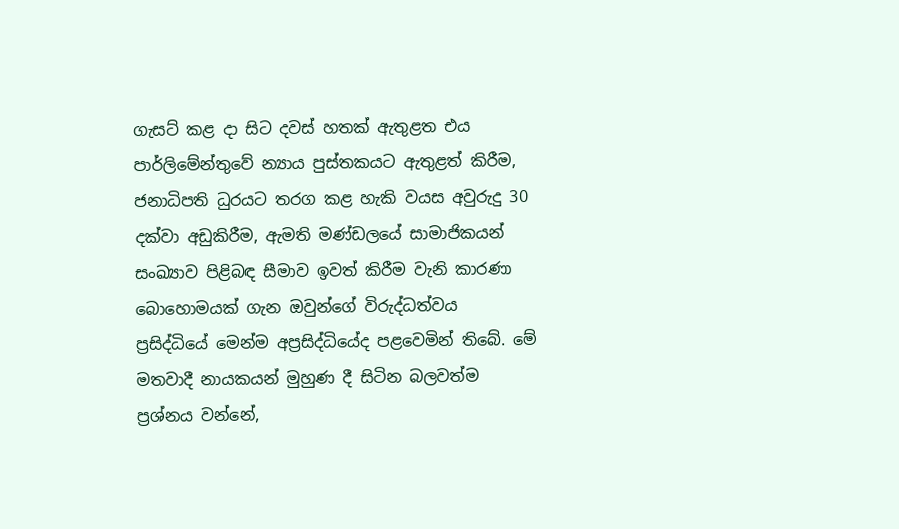ගැසට් කළ දා සිට දවස් හතක් ඇතුළත එය පාර්ලිමේන්තුවේ න්‍යාය පුස්තකයට ඇතුළත් කිරීම, ජනාධිපති ධුරයට තරග කළ හැකි වයස අවුරුදු 30 දක්වා අඩුකිරීම, ඇමති මණ්ඩලයේ සාමාජිකයන් සංඛ්‍යාව පිළිබඳ සීමාව ඉවත් කිරීම වැනි කාරණා බොහොමයක් ගැන ඔවුන්ගේ විරුද්ධත්වය ප්‍රසිද්ධියේ මෙන්ම අප්‍රසිද්ධියේද පළවෙමින් තිබේ. මේ මතවාදී නායකයන් මුහුණ දී සිටින බලවත්ම ප්‍රශ්නය වන්නේ,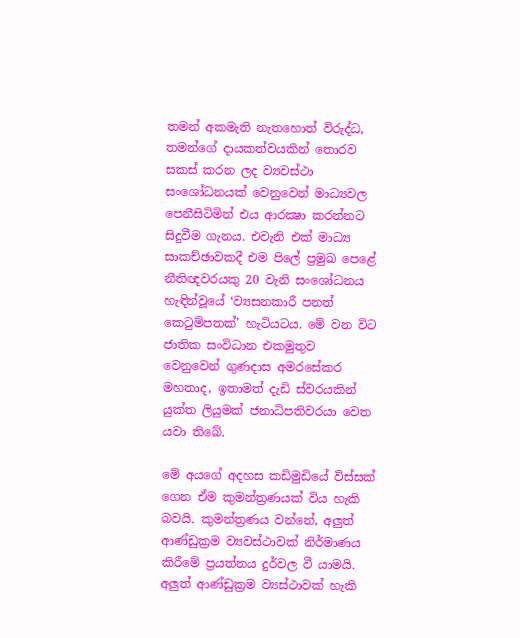තමන් අකමැති නැතහොත් විරුද්ධ, තමන්ගේ දායකත්වයකින් තොරව සකස් කරන ලද ව්‍යවස්ථා සංශෝධනයක් වෙනුවෙන් මාධ්‍යවල පෙනීසිටිමින් එය ආරක්‍ෂා කරන්නට සිදුවීම ගැනය. එවැනි එක් මාධ්‍ය සාකච්ඡාවකදී එම පිලේ ප්‍රමුඛ පෙළේ නීතිඥවරයකු 20 වැනි සංශෝධනය හැඳින්වූයේ ‘ව්‍යසනකාරී පනත් කෙටුම්පතක්’ හැටියටය. මේ වන විට ජාතික සංවිධාන එකමුතුව වෙනුවෙන් ගුණදාස අමරසේකර මහතාද, ඉතාමත් දැඩි ස්වරයකින් යුක්ත ලියුමක් ජනාධිපතිවරයා වෙත යවා තිබේ.

මේ අයගේ අදහස කඩිමුඩියේ විස්සක් ගෙන ඒම කුමන්ත්‍රණයක් විය හැකි බවයි. කුමන්ත්‍රණය වන්නේ, අලුත් ආණ්ඩුක්‍රම ව්‍යවස්ථාවක් නිර්මාණය කිරීමේ ප්‍රයත්නය දුර්වල වී යාමයි. අලුත් ආණ්ඩුක්‍රම ව්‍යස්ථාවක් හැකි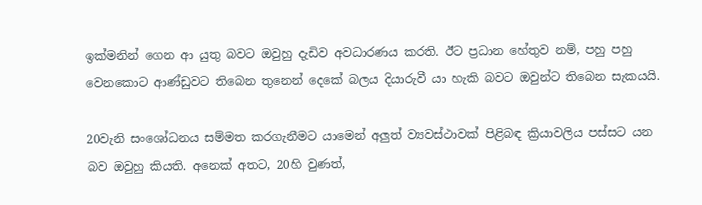ඉක්මනින් ගෙන ආ යුතු බවට ඔවුහු දැඩිව අවධාරණය කරති. ඊට ප්‍රධාන හේතුව නම්, පහු පහු වෙනකොට ආණ්ඩුවට තිබෙන තුනෙන් දෙකේ බලය දියාරුවී යා හැකි බවට ඔවුන්ට තිබෙන සැකයයි.

20වැනි සංශෝධනය සම්මත කරගැනීමට යාමෙන් අලුත් ව්‍යවස්ථාවක් පිළිබඳ ක්‍රියාවලිය පස්සට යන බව ඔවුහු කියති. අනෙක් අතට, 20හි වුණත්,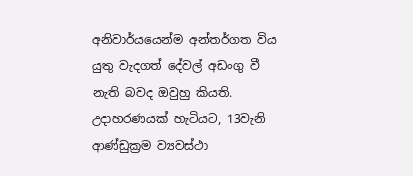අනිවාර්යයෙන්ම අන්තර්ගත විය යුතු වැදගත් දේවල් අඩංගු වී නැති බවද ඔවුහු කියති. උදාහරණයක් හැටියට, 13වැනි ආණ්ඩුක්‍රම ව්‍යවස්ථා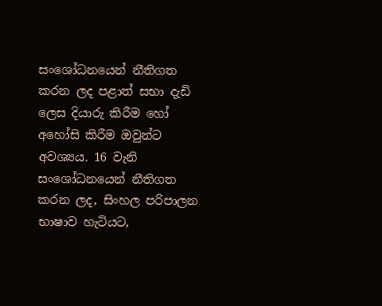සංශෝධනයෙන් නීතිගත කරන ලද පළාත් සභා දැඩි ලෙස දියාරු කිරීම හෝ අහෝසි කිරීම ඔවුන්ට අවශ්‍යය. 16 වැනි සංශෝධනයෙන් නීතිගත කරන ලද, සිංහල පරිපාලන භාෂාව හැටියට,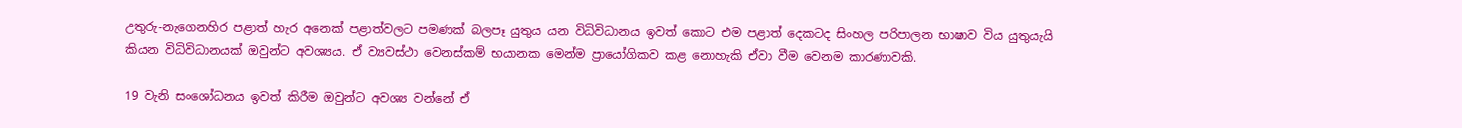උතුරු-නැගෙනහිර පළාත් හැර අනෙක් පළාත්වලට පමණක් බලපෑ යුතුය යන විධිවිධානය ඉවත් කොට එම පළාත් දෙකටද සිංහල පරිපාලන භාෂාව විය යුතුයැයි කියන විධිවිධානයක් ඔවුන්ට අවශ්‍යය. ඒ ව්‍යවස්ථා වෙනස්කම් භයානක මෙන්ම ප්‍රායෝගිකව කළ නොහැකි ඒවා වීම වෙනම කාරණාවකි.

19 වැනි සංශෝධනය ඉවත් කිරීම ඔවුන්ට අවශ්‍ය වන්නේ ඒ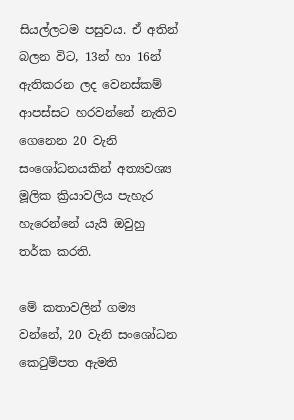සියල්ලටම පසුවය. ඒ අතින් බලන විට, 13න් හා 16න් ඇතිකරන ලද වෙනස්කම් ආපස්සට හරවන්නේ නැතිව ගෙනෙන 20 වැනි සංශෝධනයකින් අත්‍යවශ්‍ය මූලික ක්‍රියාවලිය පැහැර හැරෙන්නේ යැයි ඔවුහු තර්ක කරති.

මේ කතාවලින් ගම්‍ය වන්නේ, 20 වැනි සංශෝධන කෙටුම්පත ඇමති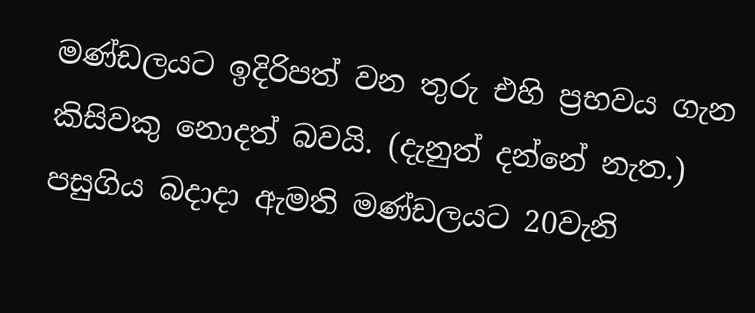මණ්ඩලයට ඉදිරිපත් වන තුරු එහි ප්‍රභවය ගැන කිසිවකු නොදත් බවයි. (දැනුත් දන්නේ නැත.) පසුගිය බදාදා ඇමති මණ්ඩලයට 20වැනි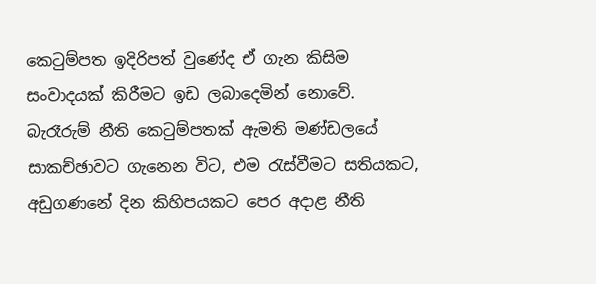කෙටුම්පත ඉදිරිපත් වුණේද ඒ ගැන කිසිම සංවාදයක් කිරීමට ඉඩ ලබාදෙමින් නොවේ. බැරෑරුම් නීති කෙටුම්පතක් ඇමති මණ්ඩලයේ සාකච්ඡාවට ගැනෙන විට, එම රැස්වීමට සතියකට, අඩුගණනේ දින කිහිපයකට පෙර අදාළ නීති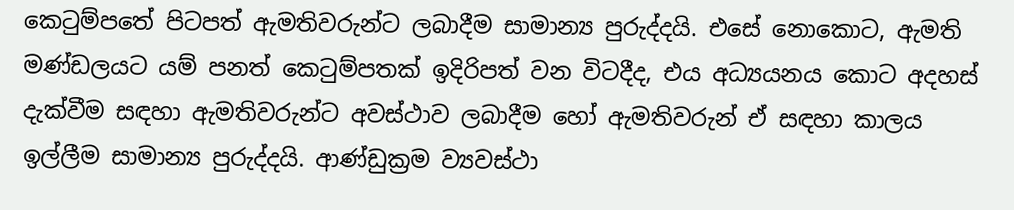කෙටුම්පතේ පිටපත් ඇමතිවරුන්ට ලබාදීම සාමාන්‍ය පුරුද්දයි. එසේ නොකොට, ඇමති මණ්ඩලයට යම් පනත් කෙටුම්පතක් ඉදිරිපත් වන විටදීද, එය අධ්‍යයනය කොට අදහස් දැක්වීම සඳහා ඇමතිවරුන්ට අවස්ථාව ලබාදීම හෝ ඇමතිවරුන් ඒ සඳහා කාලය ඉල්ලීම සාමාන්‍ය පුරුද්දයි. ආණ්ඩුක්‍රම ව්‍යවස්ථා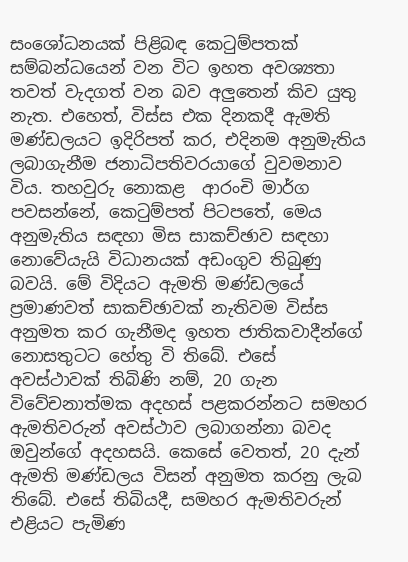සංශෝධනයක් පිළිබඳ කෙටුම්පතක් සම්බන්ධයෙන් වන විට ඉහත අවශ්‍යතා තවත් වැදගත් වන බව අලුතෙන් කිව යුතු නැත. එහෙත්, විස්ස එක දිනකදී ඇමති මණ්ඩලයට ඉදිරිපත් කර, එදිනම අනුමැතිය ලබාගැනීම ජනාධිපතිවරයාගේ වුවමනාව විය. තහවුරු නොකළ  ආරංචි මාර්ග පවසන්නේ, කෙටුම්පත් පිටපතේ, මෙය අනුමැතිය සඳහා මිස සාකච්ඡාව සඳහා නොවේයැයි විධානයක් අඩංගුව තිබුණු බවයි. මේ විදියට ඇමති මණ්ඩලයේ ප්‍රමාණවත් සාකච්ඡාවක් නැතිවම විස්ස අනුමත කර ගැනීමද ඉහත ජාතිකවාදීන්ගේ නොසතුටට හේතු වි තිබේ. එසේ අවස්ථාවක් තිබිණි නම්, 20 ගැන විවේචනාත්මක අදහස් පළකරන්නට සමහර ඇමතිවරුන් අවස්ථාව ලබාගන්නා බවද ඔවුන්ගේ අදහසයි. කෙසේ වෙතත්, 20 දැන් ඇමති මණ්ඩලය විසන් අනුමත කරනු ලැබ තිබේ. එසේ තිබියදී, සමහර ඇමතිවරුන් එළියට පැමිණ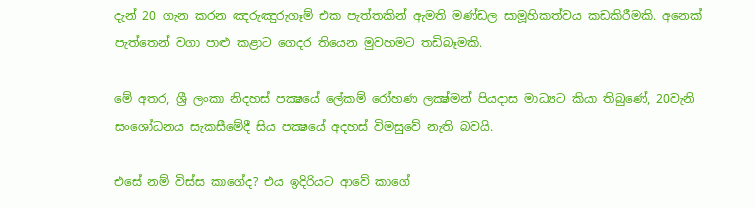දැන් 20 ගැන කරන ඤරුඤුරුගෑම් එක පැත්තකින් ඇමති මණ්ඩල සාමූහිකත්වය කඩකිරීමකි. අනෙක් පැත්තෙන් වගා පාළු කළාට ගෙදර තියෙන මුවහමට තඩිබෑමකි.

මේ අතර, ශ්‍රී ලංකා නිදහස් පක්‍ෂයේ ලේකම් රෝහණ ලක්‍ෂ්මන් පියදාස මාධ්‍යට කියා තිබුණේ, 20වැනි සංශෝධනය සැකසීමේදී සිය පක්‍ෂයේ අදහස් විමසුවේ නැති බවයි.

එසේ නම් විස්ස කාගේද? එය ඉදිරියට ආවේ කාගේ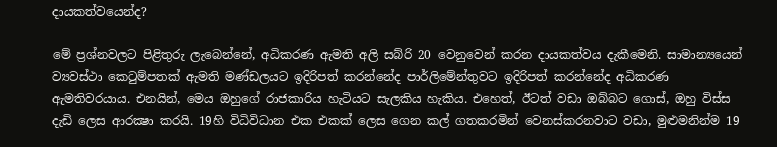දායකත්වයෙන්ද?

මේ ප්‍රශ්නවලට පිළිතුරු ලැබෙන්නේ, අධිකරණ ඇමති අලි සබ්රි 20 වෙනුවෙන් කරන දායකත්වය දැකීමෙනි. සාමාන්‍යයෙන් ව්‍යවස්ථා කෙටුම්පතක් ඇමති මණ්ඩලයට ඉදිරිපත් කරන්නේද පාර්ලිමේන්තුවට ඉදිරිපත් කරන්නේද අධිකරණ ඇමතිවරයාය. එනයින්, මෙය ඔහුගේ රාජකාරිය හැටියට සැලකිය හැකිය. එහෙත්, ඊටත් වඩා ඔබ්බට ගොස්, ඔහු විස්ස දැඩි ලෙස ආරක්‍ෂා කරයි. 19හි විධිවිධාන එක එකක් ලෙස ගෙන කල් ගතකරමින් වෙනස්කරනවාට වඩා, මුළුමනින්ම 19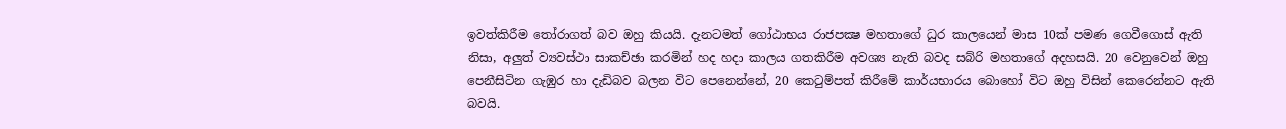ඉවත්කිරීම තෝරාගත් බව ඔහු කියයි. දැනටමත් ගෝඨාභය රාජපක්‍ෂ මහතාගේ ධුර කාලයෙන් මාස 10ක් පමණ ගෙවීගොස් ඇති නිසා, අලුත් ව්‍යවස්ථා සාකච්ඡා කරමින් හද හදා කාලය ගතකිරීම අවශ්‍ය නැති බවද සබ්රි මහතාගේ අදහසයි. 20 වෙනුවෙන් ඔහු පෙනීසිටින ගැඹුර හා දැඩිබව බලන විට පෙනෙන්නේ, 20 කෙටුම්පත් කිරීමේ කාර්යභාරය බොහෝ විට ඔහු විසින් කෙරෙන්නට ඇති බවයි.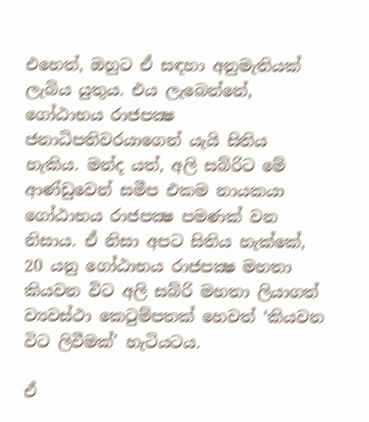එහෙත්, ඔහුට ඒ සඳහා අනුමැතියක් ලැබිය යුතුය. එය ලැබෙන්නේ, ගෝඨාභය රාජපක්‍ෂ ජනාධිපතිවරයාගෙන් යැයි සිතිය හැකිය. මන්ද යත්, අලි සබ්රිට මේ ආණ්ඩුවෙන් සමීප එකම නායකයා ගෝඨාභය රාජපක්‍ෂ පමණක් වන නිසාය. ඒ නිසා අපට සිතිය හැක්කේ, 20 යනු ගෝඨාභය රාජපක්‍ෂ මහතා කියවන විට අලි සබ්රි මහතා ලියාගත් ව්‍යවස්ථා කෙටුම්පතක් හෙවත් ‘කියවන විට ලිවීමක්’ හැටියටය.

ඒ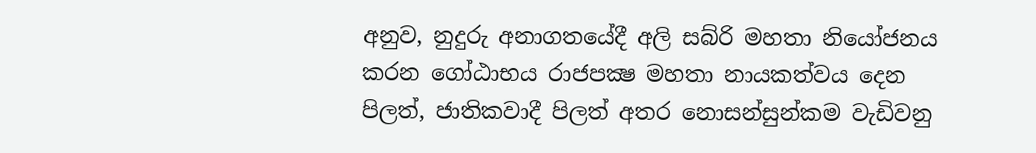අනුව, නුදුරු අනාගතයේදී අලි සබ්රි මහතා නියෝජනය කරන ගෝඨාභය රාජපක්‍ෂ මහතා නායකත්වය දෙන පිලත්, ජාතිකවාදී පිලත් අතර නොසන්සුන්කම වැඩිවනු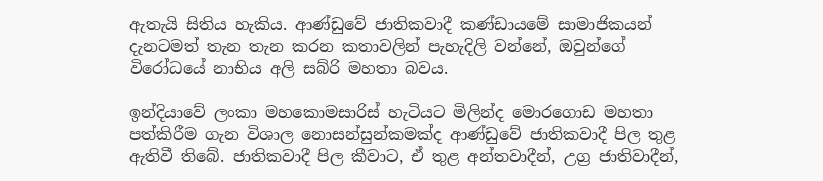ඇතැයි සිතිය හැකිය. ආණ්ඩුවේ ජාතිකවාදී කණ්ඩායමේ සාමාජිකයන් දැනටමත් තැන තැන කරන කතාවලින් පැහැදිලි වන්නේ, ඔවුන්ගේ විරෝධයේ නාභිය අලි සබ්රි මහතා බවය.

ඉන්දියාවේ ලංකා මහකොමසාරිස් හැටියට මිලින්ද මොරගොඩ මහතා පත්කිරීම ගැන විශාල නොසන්සුන්කමක්ද ආණ්ඩුවේ ජාතිකවාදී පිල තුළ ඇතිවී තිබේ. ජාතිකවාදී පිල කීවාට, ඒ තුළ අන්තවාදීන්, උග්‍ර ජාතිවාදීන්,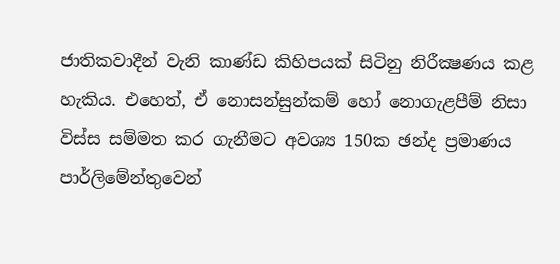ජාතිකවාදීන් වැනි කාණ්ඩ කිහිපයක් සිටිනු නිරීක්‍ෂණය කළ හැකිය. එහෙත්, ඒ නොසන්සුන්කම් හෝ නොගැළපීම් නිසා විස්ස සම්මත කර ගැනීමට අවශ්‍ය 150ක ඡන්ද ප්‍රමාණය පාර්ලිමේන්තුවෙන්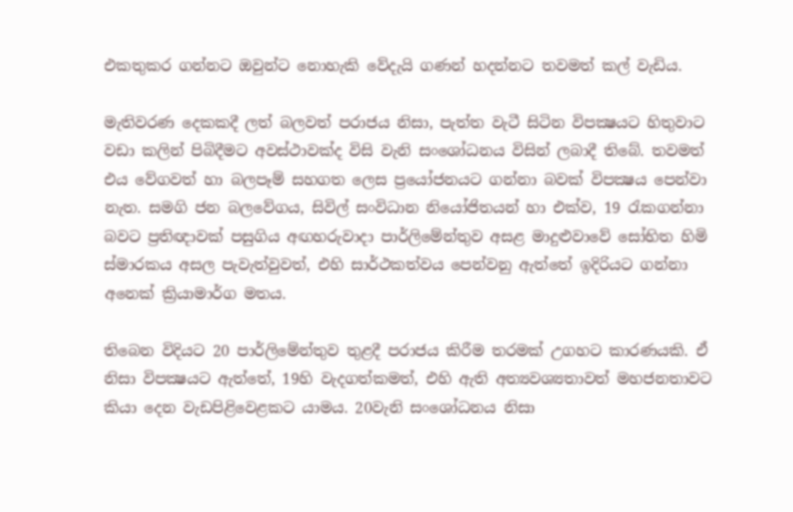එකතුකර ගන්නට ඔවුන්ට නොහැකි වේදැයි ගණන් හදන්නට තවමත් කල් වැඩිය.

මැතිවරණ දෙකකදී ලත් බලවත් පරාජය නිසා, පැත්ත වැටී සිටින විපක්‍ෂයට හිතුවාට වඩා කලින් පිබිදීමට අවස්ථාවක්ද විසි වැනි සංශෝධනය විසින් ලබාදී තිබේ. තවමත් එය වේගවත් හා බලපෑම් සහගත ලෙස ප්‍රයෝජනයට ගන්නා බවක් විපක්‍ෂය පෙන්වා නැත. සමගි ජන බලවේගය, සිවිල් සංවිධාන නියෝජිතයන් හා එක්ව, 19 රැකගන්නා බවට ප්‍රතිඥාවක් පසුගිය අඟහරුවාදා පාර්ලිමේන්තුව අසළ මාදුළුවාවේ සෝභිත හිමි ස්මාරකය අසල පැවැත්වුවත්, එහි සාර්ථකත්වය පෙන්වනු ඇත්තේ ඉදිරියට ගන්නා අනෙක් ක්‍රියාමාර්ග මතය.

තිබෙන විදියට 20 පාර්ලිමේන්තුව තුළදී පරාජය කිරීම තරමක් උගහට කාරණයකි. ඒ නිසා විපක්‍ෂයට ඇත්තේ, 19හි වැදගත්කමත්, එහි ඇති අත්‍යවශ්‍යතාවත් මහජනතාවට කියා දෙන වැඩපිළිවෙළකට යාමය. 20වැනි සංශෝධනය නිසා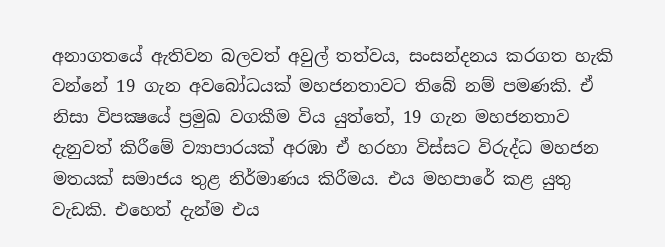අනාගතයේ ඇතිවන බලවත් අවුල් තත්වය, සංසන්දනය කරගත හැකි වන්නේ 19 ගැන අවබෝධයක් මහජනතාවට තිබේ නම් පමණකි. ඒ නිසා විපක්‍ෂයේ ප්‍රමුඛ වගකීම විය යුත්තේ, 19 ගැන මහජනතාව දැනුවත් කිරීමේ ව්‍යාපාරයක් අරඹා ඒ හරහා විස්සට විරුද්ධ මහජන මතයක් සමාජය තුළ නිර්මාණය කිරීමය. එය මහපාරේ කළ යුතු වැඩකි. එහෙත් දැන්ම එය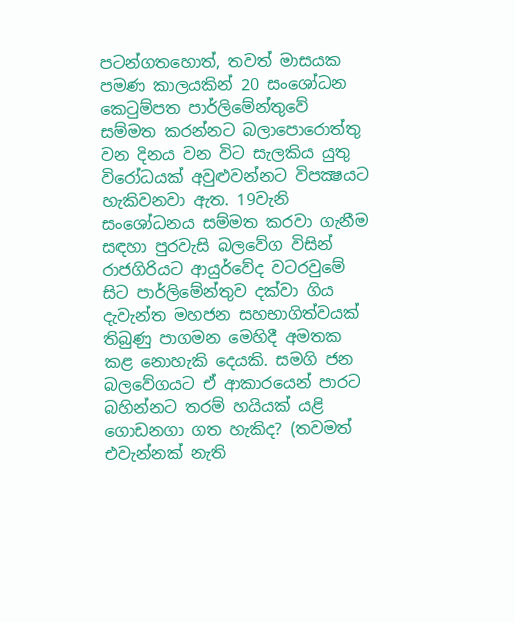පටන්ගතහොත්, තවත් මාසයක පමණ කාලයකින් 20 සංශෝධන කෙටුම්පත පාර්ලිමේන්තුවේ සම්මත කරන්නට බලාපොරොත්තු වන දිනය වන විට සැලකිය යුතු විරෝධයක් අවුළුවන්නට විපක්‍ෂයට හැකිවනවා ඇත. 19වැනි සංශෝධනය සම්මත කරවා ගැනීම සඳහා පුරවැසි බලවේග විසින් රාජගිරියට ආයුර්වේද වටරවුමේ සිට පාර්ලිමේන්තුව දක්වා ගිය දැවැන්ත මහජන සහභාගිත්වයක් තිබුණු පාගමන මෙහිදී අමතක කළ නොහැකි දෙයකි. සමගි ජන බලවේගයට ඒ ආකාරයෙන් පාරට බහින්නට තරම් හයියක් යළි ගොඩනගා ගත හැකිද? (තවමත් එවැන්නක් නැති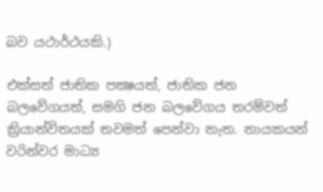බව යථාර්ථයකි.)

එක්සත් ජාතික පක්‍ෂයත්, ජාතික ජන බලවේගයත්, සමගි ජන බලවේගය තරම්වත් ක්‍රියාන්විතයක් තවමත් පෙන්වා නැත. නායකයන්  වරින්වර මාධ්‍ය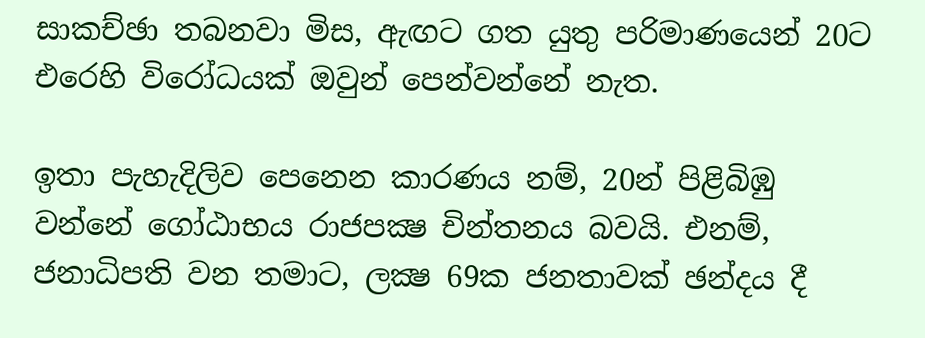සාකච්ඡා තබනවා මිස, ඇඟට ගත යුතු පරිමාණයෙන් 20ට එරෙහි විරෝධයක් ඔවුන් පෙන්වන්නේ නැත.

ඉතා පැහැදිලිව පෙනෙන කාරණය නම්, 20න් පිළිබිඹු වන්නේ ගෝඨාභය රාජපක්‍ෂ චින්තනය බවයි. එනම්, ජනාධිපති වන තමාට, ලක්‍ෂ 69ක ජනතාවක් ඡන්දය දී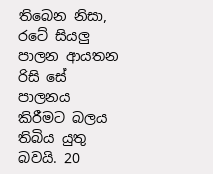තිබෙන නිසා, රටේ සියලු පාලන ආයතන රිසි සේ පාලනය කිරීමට බලය තිබිය යුතු බවයි. 20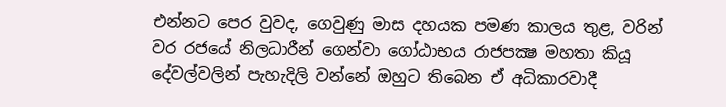එන්නට පෙර වුවද, ගෙවුණු මාස දහයක පමණ කාලය තුළ, වරින් වර රජයේ නිලධාරීන් ගෙන්වා ගෝඨාභය රාජපක්‍ෂ මහතා කියූ දේවල්වලින් පැහැදිලි වන්නේ ඔහුට තිබෙන ඒ අධිකාරවාදී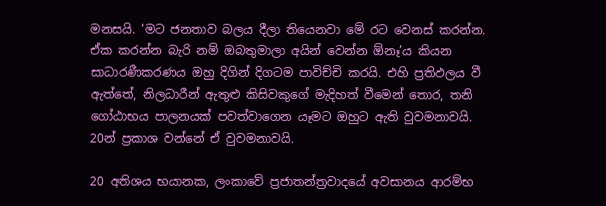මනසයි. ‘මට ජනතාව බලය දීලා තියෙනවා මේ රට වෙනස් කරන්න. ඒක කරන්න බැරි නම් ඔබතුමාලා අයින් වෙන්න ඕනෑ’ය කියන සාධාරණීකරණය ඔහු දිගින් දිගටම පාවිච්චි කරයි. එහි ප්‍රතිඵලය වී ඇත්තේ, නිලධාරීන් ඇතුළු කිසිවකුගේ මැදිහත් වීමෙන් තොර, තනි ගෝඨාභය පාලනයක් පවත්වාගෙන යෑමට ඔහුට ඇති වුවමනාවයි. 20න් ප්‍රකාශ වන්නේ ඒ වුවමනාවයි.

20 අතිශය භයානක, ලංකාවේ ප්‍රජාතන්ත්‍රවාදයේ අවසානය ආරම්භ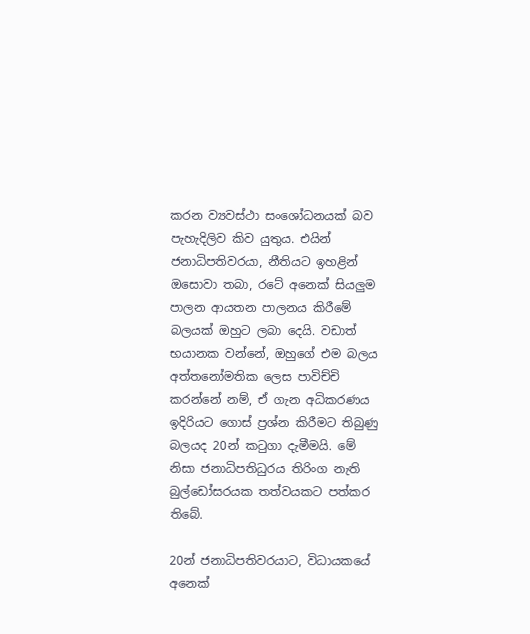කරන ව්‍යවස්ථා සංශෝධනයක් බව පැහැදිලිව කිව යුතුය. එයින් ජනාධිපතිවරයා, නීතියට ඉහළින් ඔසොවා තබා, රටේ අනෙක් සියලුම පාලන ආයතන පාලනය කිරීමේ බලයක් ඔහුට ලබා දෙයි. වඩාත් භයානක වන්නේ, ඔහුගේ එම බලය අත්තනෝමතික ලෙස පාවිච්චි කරන්නේ නම්, ඒ ගැන අධිකරණය ඉදිරියට ගොස් ප්‍රශ්න කිරීමට තිබුණු බලයද 20න් කටුගා දැමීමයි. මේ නිසා ජනාධිපතිධුරය තිරිංග නැති බුල්ඩෝසරයක තත්වයකට පත්කර තිබේ.

20න් ජනාධිපතිවරයාට, විධායකයේ අනෙක්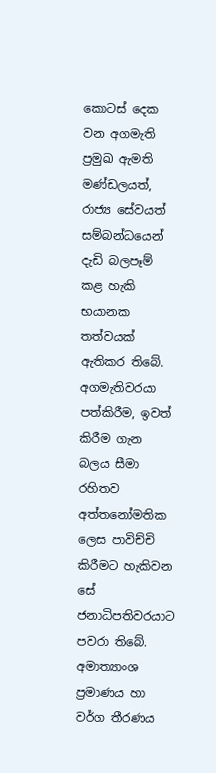කොටස් දෙක වන අගමැති ප්‍රමුඛ ඇමති මණ්ඩලයත්, රාජ්‍ය සේවයත් සම්බන්ධයෙන් දැඩි බලපෑම් කළ හැකි භයානක තත්වයක් ඇතිකර තිබේ. අගමැතිවරයා පත්කිරීම, ඉවත් කිරීම ගැන බලය සීමා රහිතව අත්තනෝමතික ලෙස පාවිච්චි කිරීමට හැකිවන සේ ජනාධිපතිවරයාට පවරා තිබේ. අමාත්‍යාංශ ප්‍රමාණය හා වර්ග තීරණය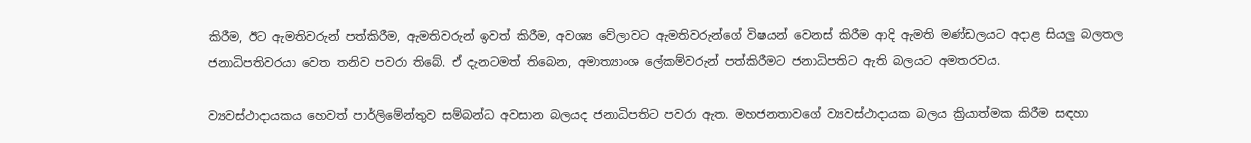කිරීම, ඊට ඇමතිවරුන් පත්කිරීම, ඇමතිවරුන් ඉවත් කිරීම, අවශ්‍ය වේලාවට ඇමතිවරුන්ගේ විෂයන් වෙනස් කිරීම ආදි ඇමති මණ්ඩලයට අදාළ සියලු බලතල ජනාධිපතිවරයා වෙත තනිව පවරා තිබේ. ඒ දැනටමත් තිබෙන, අමාත්‍යාංශ ලේකම්වරුන් පත්කිරීමට ජනාධිපතිට ඇති බලයට අමතරවය.

ව්‍යවස්ථාදායකය හෙවත් පාර්ලිමේන්තුව සම්බන්ධ අවසාන බලයද ජනාධිපතිට පවරා ඇත. මහජනතාවගේ ව්‍යවස්ථාදායක බලය ක්‍රියාත්මක කිරීම සඳහා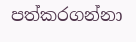පත්කරගන්නා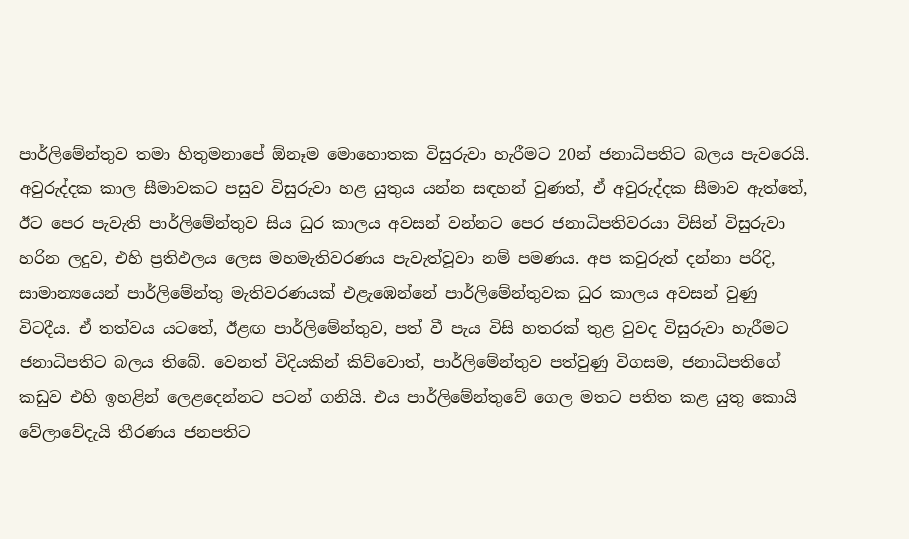පාර්ලිමේන්තුව තමා හිතුමනාපේ ඕනෑම මොහොතක විසුරුවා හැරීමට 20න් ජනාධිපතිට බලය පැවරෙයි. අවුරුද්දක කාල සීමාවකට පසුව විසුරුවා හළ යුතුය යන්න සඳහන් වුණත්, ඒ අවුරුද්දක සීමාව ඇත්තේ, ඊට පෙර පැවැති පාර්ලිමේන්තුව සිය ධුර කාලය අවසන් වන්නට පෙර ජනාධිපතිවරයා විසින් විසුරුවා හරින ලදුව, එහි ප්‍රතිඵලය ලෙස මහමැතිවරණය පැවැත්වූවා නම් පමණය. අප කවුරුත් දන්නා පරිදි, සාමාන්‍යයෙන් පාර්ලිමේන්තු මැතිවරණයක් එළැඹෙන්නේ පාර්ලිමේන්තුවක ධුර කාලය අවසන් වුණු විටදීය. ඒ තත්වය යටතේ, ඊළඟ පාර්ලිමේන්තුව, පත් වී පැය විසි හතරක් තුළ වුවද විසුරුවා හැරීමට ජනාධිපතිට බලය තිබේ. වෙනත් විදියකින් කිව්වොත්, පාර්ලිමේන්තුව පත්වුණු විගසම, ජනාධිපතිගේ කඩුව එහි ඉහළින් ලෙළදෙන්නට පටන් ගනියි. එය පාර්ලිමේන්තුවේ ගෙල මතට පතිත කළ යුතු කොයි වේලාවේදැයි තීරණය ජනපතිට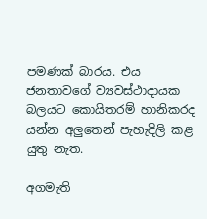පමණක් බාරය. එය ජනතාවගේ ව්‍යවස්ථාදායක බලයට කොයිතරම් හානිකරද යන්න අලුතෙන් පැහැදිලි කළ යුතු නැත.

අගමැති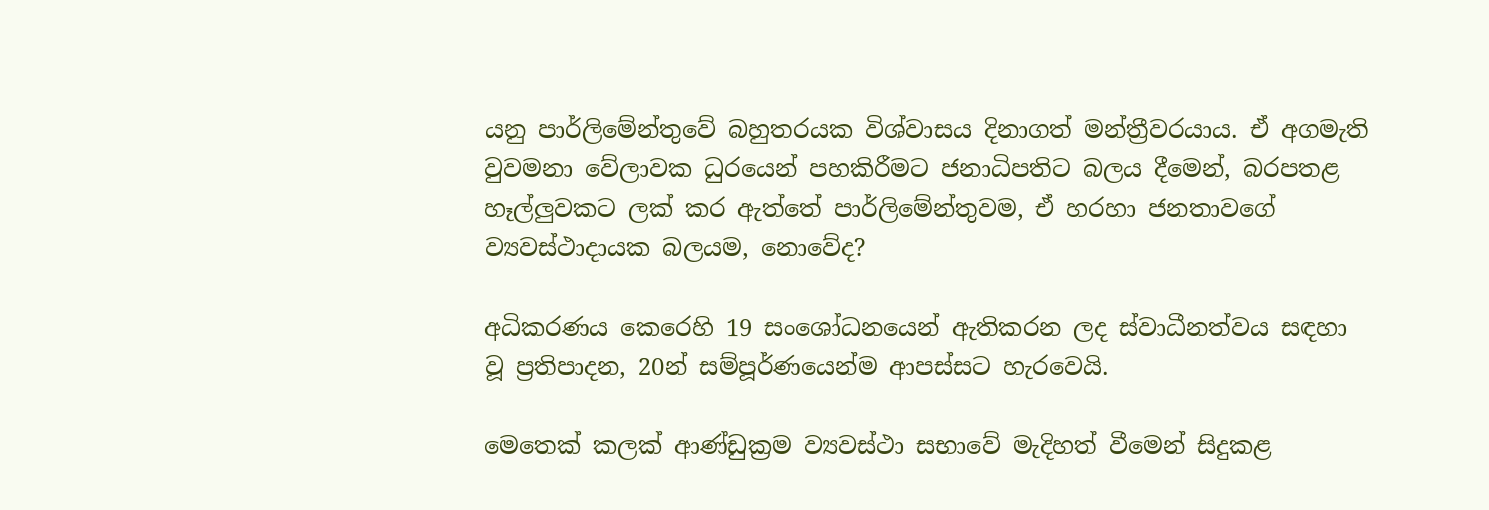යනු පාර්ලිමේන්තුවේ බහුතරයක විශ්වාසය දිනාගත් මන්ත්‍රීවරයාය. ඒ අගමැති වුවමනා වේලාවක ධුරයෙන් පහකිරීමට ජනාධිපතිට බලය දීමෙන්, බරපතළ හෑල්ලුවකට ලක් කර ඇත්තේ පාර්ලිමේන්තුවම, ඒ හරහා ජනතාවගේ ව්‍යවස්ථාදායක බලයම, නොවේද?

අධිකරණය කෙරෙහි 19 සංශෝධනයෙන් ඇතිකරන ලද ස්වාධීනත්වය සඳහා වූ ප්‍රතිපාදන, 20න් සම්පූර්ණයෙන්ම ආපස්සට හැරවෙයි.

මෙතෙක් කලක් ආණ්ඩුක්‍රම ව්‍යවස්ථා සභාවේ මැදිහත් වීමෙන් සිදුකළ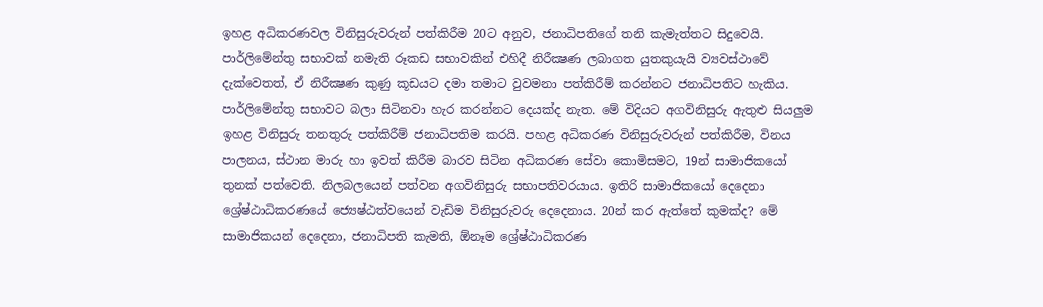ඉහළ අධිකරණවල විනිසුරුවරුන් පත්කිරීම 20ට අනුව, ජනාධිපතිගේ තනි කැමැත්තට සිදුවෙයි. පාර්ලිමේන්තු සභාවක් නමැති රූකඩ සභාවකින් එහිදී නිරීක්‍ෂණ ලබාගත යුතකුයැයි ව්‍යවස්ථාවේ දැක්වෙතත්, ඒ නිරීක්‍ෂණ කුණු කූඩයට දමා තමාට වුවමනා පත්කිරීම් කරන්නට ජනාධිපතිට හැකිය. පාර්ලිමේන්තු සභාවට බලා සිටිනවා හැර කරන්නට දෙයක්ද නැත. මේ විදියට අගවිනිසුරු ඇතුළු සියලුම ඉහළ විනිසුරු තනතුරු පත්කිරීම් ජනාධිපතිම කරයි. පහළ අධිකරණ විනිසුරුවරුන් පත්කිරීම, විනය පාලනය, ස්ථාන මාරු හා ඉවත් කිරීම බාරව සිටින අධිකරණ සේවා කොමිසමට, 19න් සාමාජිකයෝ තුනක් පත්වෙති. නිලබලයෙන් පත්වන අගවිනිසුරු සභාපතිවරයාය. ඉතිරි සාමාජිකයෝ දෙදෙනා ශ්‍රේෂ්ඨාධිකරණයේ ජ්‍යෙෂ්ඨත්වයෙන් වැඩිම විනිසුරුවරු දෙදෙනාය. 20න් කර ඇත්තේ කුමක්ද? මේ සාමාජිකයන් දෙදෙනා, ජනාධිපති කැමති, ඕනෑම ශ්‍රේෂ්ඨාධිකරණ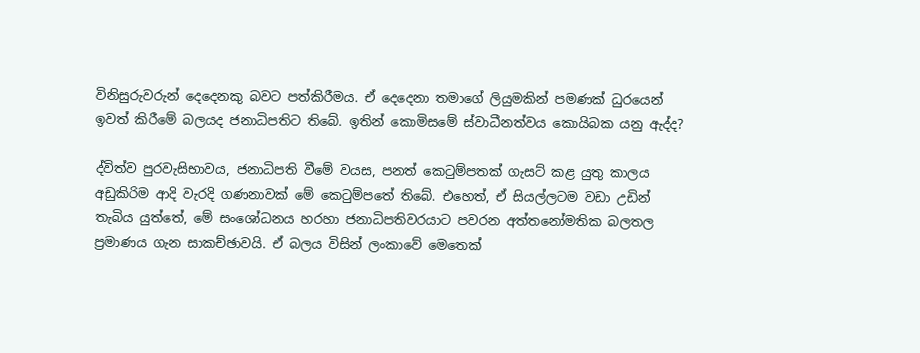විනිසුරුවරුන් දෙදෙනකු බවට පත්කිරීමය. ඒ දෙදෙනා තමාගේ ලියුමකින් පමණක් ධුරයෙන් ඉවත් කිරීමේ බලයද ජනාධිපතිට තිබේ. ඉතින් කොමිසමේ ස්වාධීනත්වය කොයිබක යනු ඇද්ද?

ද්විත්ව පුරවැසිභාවය, ජනාධිපති වීමේ වයස, පනත් කෙටුම්පතක් ගැසට් කළ යුතු කාලය අඩුකිරිම ආදි වැරදි ගණනාවක් මේ කෙටුම්පතේ තිබේ. එහෙත්, ඒ සියල්ලටම වඩා උඩින් තැබිය යුත්තේ, මේ සංශෝධනය හරහා ජනාධිපතිවරයාට පවරන අත්තනෝමතික බලතල ප්‍රමාණය ගැන සාකච්ඡාවයි. ඒ බලය විසින් ලංකාවේ මෙතෙක්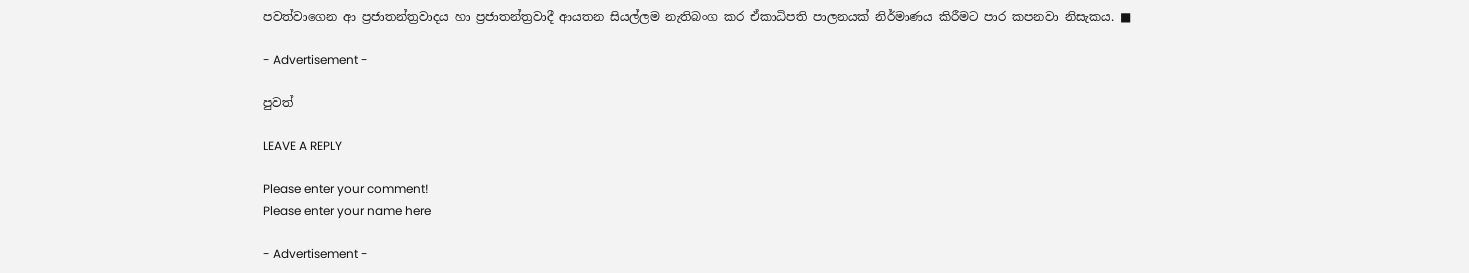පවත්වාගෙන ආ ප්‍රජාතන්ත්‍රවාදය හා ප්‍රජාතන්ත්‍රවාදී ආයතන සියල්ලම නැතිබංග කර ඒකාධිපති පාලනයක් නිර්මාණය කිරීමට පාර කපනවා නිසැකය. ■

- Advertisement -

පුවත්

LEAVE A REPLY

Please enter your comment!
Please enter your name here

- Advertisement -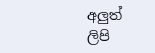අලුත් ලිපි